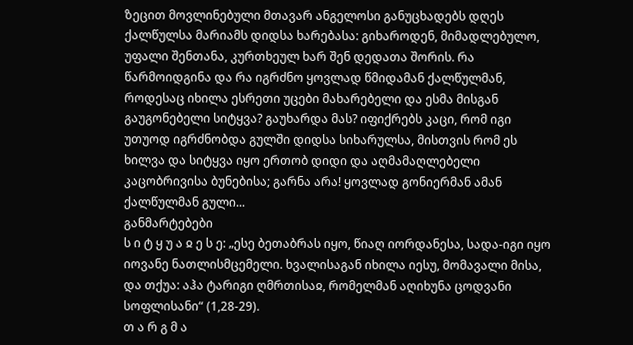ზეცით მოვლინებული მთავარ ანგელოსი განუცხადებს დღეს ქალწულსა მარიამს დიდსა ხარებასა: გიხაროდენ, მიმადლებულო, უფალი შენთანა, კურთხეულ ხარ შენ დედათა შორის. რა წარმოიდგინა და რა იგრძნო ყოვლად წმიდამან ქალწულმან, როდესაც იხილა ესრეთი უცები მახარებელი და ესმა მისგან გაუგონებელი სიტყვა? გაუხარდა მას? იფიქრებს კაცი, რომ იგი უთუოდ იგრძნობდა გულში დიდსა სიხარულსა, მისთვის რომ ეს ხილვა და სიტყვა იყო ერთობ დიდი და აღმამაღლებელი კაცობრივისა ბუნებისა; გარნა არა! ყოვლად გონიერმან ამან ქალწულმან გული...
განმარტებები
ს ი ტ ყ უ ა ჲ ე ს ე: „ესე ბეთაბრას იყო, წიაღ იორდანესა, სადა-იგი იყო იოვანე ნათლისმცემელი. ხვალისაგან იხილა იესუ, მომავალი მისა, და თქუა: აჰა ტარიგი ღმრთისაჲ, რომელმან აღიხუნა ცოდვანი სოფლისანი“ (1,28-29).
თ ა რ გ მ ა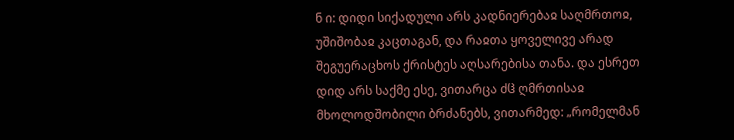ნ ი: დიდი სიქადული არს კადნიერებაჲ საღმრთოჲ, უშიშობაჲ კაცთაგან, და რაჲთა ყოველივე არად შეგუერაცხოს ქრისტეს აღსარებისა თანა. და ესრეთ დიდ არს საქმე ესე, ვითარცა ძჱ ღმრთისაჲ მხოლოდშობილი ბრძანებს, ვითარმედ: „რომელმან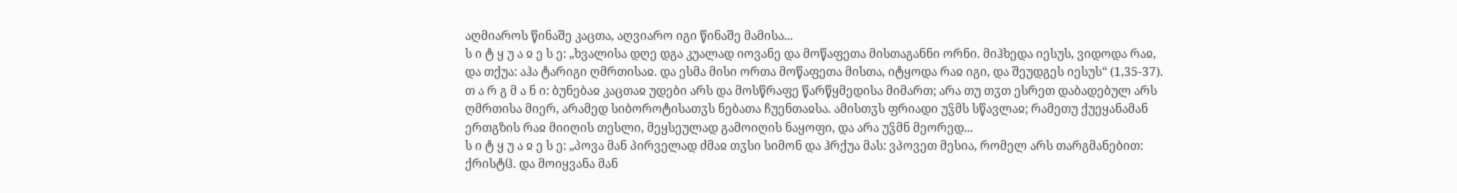აღმიაროს წინაშე კაცთა, აღვიარო იგი წინაშე მამისა...
ს ი ტ ყ უ ა ჲ ე ს ე: „ხვალისა დღე დგა კუალად იოვანე და მოწაფეთა მისთაგანნი ორნი. მიჰხედა იესუს, ვიდოდა რაჲ, და თქუა: აჰა ტარიგი ღმრთისაჲ. და ესმა მისი ორთა მოწაფეთა მისთა, იტყოდა რაჲ იგი, და შეუდგეს იესუს“ (1,35-37).
თ ა რ გ მ ა ნ ი: ბუნებაჲ კაცთაჲ უდები არს და მოსწრაფე წარწყმედისა მიმართ; არა თუ თჳთ ესრეთ დაბადებულ არს ღმრთისა მიერ, არამედ სიბოროტისათჳს ნებათა ჩუენთაჲსა. ამისთჳს ფრიადი უჴმს სწავლაჲ; რამეთუ ქუეყანამან ერთგზის რაჲ მიიღის თესლი, მეყსეულად გამოიღის ნაყოფი, და არა უჴმნ მეორედ...
ს ი ტ ყ უ ა ჲ ე ს ე: „პოვა მან პირველად ძმაჲ თჳსი სიმონ და ჰრქუა მას: ვპოვეთ მესია, რომელ არს თარგმანებით: ქრისტჱ. და მოიყვანა მან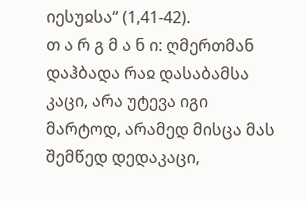იესუჲსა“ (1,41-42).
თ ა რ გ მ ა ნ ი: ღმერთმან დაჰბადა რაჲ დასაბამსა კაცი, არა უტევა იგი მარტოდ, არამედ მისცა მას შემწედ დედაკაცი,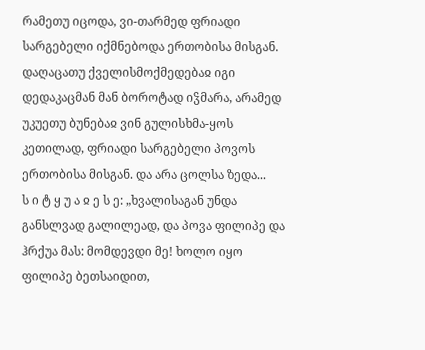რამეთუ იცოდა, ვი-თარმედ ფრიადი სარგებელი იქმნებოდა ერთობისა მისგან. დაღაცათუ ქველისმოქმედებაჲ იგი დედაკაცმან მან ბოროტად იჴმარა, არამედ უკუეთუ ბუნებაჲ ვინ გულისხმა-ყოს კეთილად, ფრიადი სარგებელი პოვოს ერთობისა მისგან. და არა ცოლსა ზედა...
ს ი ტ ყ უ ა ჲ ე ს ე: „ხვალისაგან უნდა განსლვად გალილეად, და პოვა ფილიპე და ჰრქუა მას: მომდევდი მე! ხოლო იყო ფილიპე ბეთსაიდით,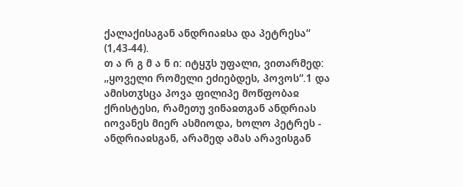ქალაქისაგან ანდრიაჲსა და პეტრესა“ (1,43-44).
თ ა რ გ მ ა ნ ი: იტყჳს უფალი, ვითარმედ: „ყოველი რომელი ეძიებდეს, პოვოს“.1 და ამისთჳსცა პოვა ფილიპე მოწფობაჲ ქრისტესი, რამეთუ ვინაჲთგან ანდრიას იოვანეს მიერ ასმიოდა, ხოლო პეტრეს - ანდრიაჲსგან, არამედ ამას არავისგან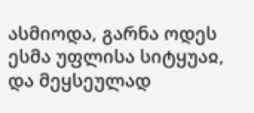ასმიოდა, გარნა ოდეს ესმა უფლისა სიტყუაჲ, და მეყსეულად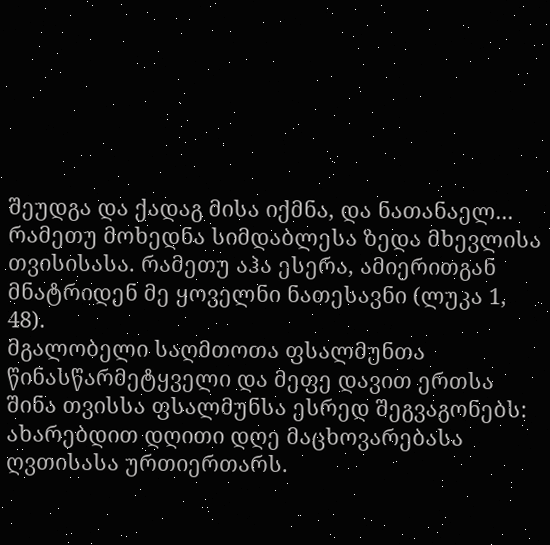შეუდგა და ქადაგ მისა იქმნა, და ნათანაელ...
რამეთუ მოხედნა სიმდაბლესა ზედა მხევლისა თვისისასა. რამეთუ აჰა ესერა, ამიერითგან მნატრიდენ მე ყოველნი ნათესავნი (ლუკა 1, 48).
მგალობელი საღმთოთა ფსალმუნთა წინასწარმეტყველი და მეფე დავით ერთსა შინა თვისსა ფსალმუნსა ესრედ შეგვაგონებს: ახარებდით დღითი დღე მაცხოვარებასა ღვთისასა ურთიერთარს.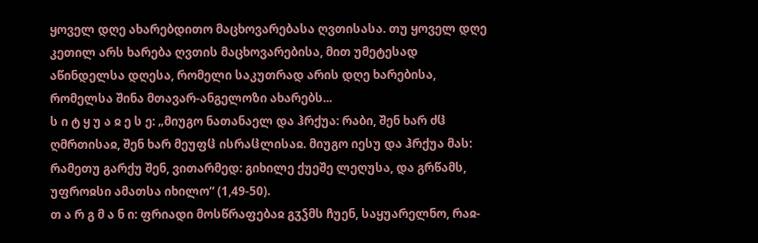ყოველ დღე ახარებდითო მაცხოვარებასა ღვთისასა. თუ ყოველ დღე კეთილ არს ხარება ღვთის მაცხოვარებისა, მით უმეტესად აწინდელსა დღესა, რომელი საკუთრად არის დღე ხარებისა, რომელსა შინა მთავარ-ანგელოზი ახარებს...
ს ი ტ ყ უ ა ჲ ე ს ე: „მიუგო ნათანაელ და ჰრქუა: რაბი, შენ ხარ ძჱ ღმრთისაჲ, შენ ხარ მეუფჱ ისრაჱლისაჲ. მიუგო იესუ და ჰრქუა მას: რამეთუ გარქუ შენ, ვითარმედ: გიხილე ქუეშე ლეღუსა, და გრწამს, უფროჲსი ამათსა იხილო“ (1,49-50).
თ ა რ გ მ ა ნ ი: ფრიადი მოსწრაფებაჲ გჳჴმს ჩუენ, საყუარელნო, რაჲ-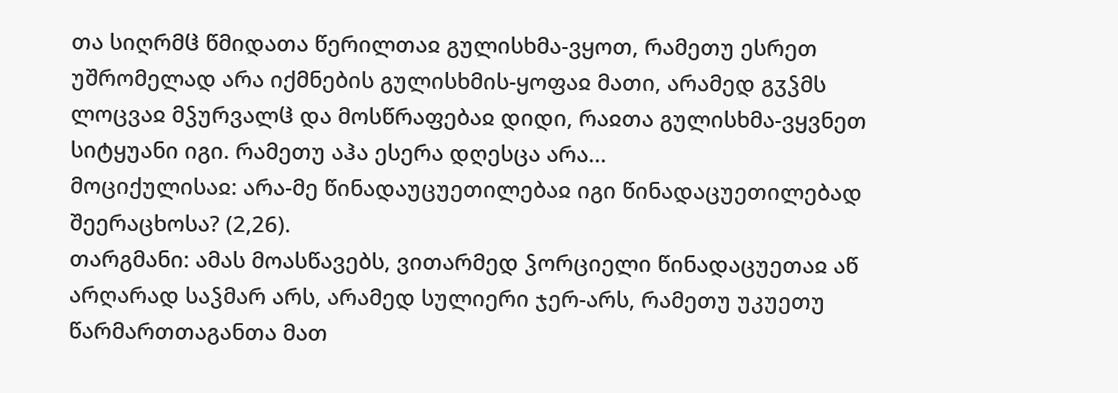თა სიღრმჱ წმიდათა წერილთაჲ გულისხმა-ვყოთ, რამეთუ ესრეთ უშრომელად არა იქმნების გულისხმის-ყოფაჲ მათი, არამედ გჳჴმს ლოცვაჲ მჴურვალჱ და მოსწრაფებაჲ დიდი, რაჲთა გულისხმა-ვყვნეთ სიტყუანი იგი. რამეთუ აჰა ესერა დღესცა არა...
მოციქულისაჲ: არა-მე წინადაუცუეთილებაჲ იგი წინადაცუეთილებად შეერაცხოსა? (2,26).
თარგმანი: ამას მოასწავებს, ვითარმედ ჴორციელი წინადაცუეთაჲ აწ არღარად საჴმარ არს, არამედ სულიერი ჯერ-არს, რამეთუ უკუეთუ წარმართთაგანთა მათ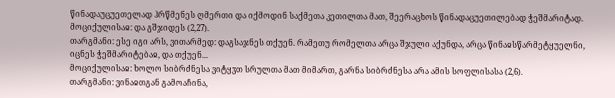წინადაუცუეთელად ჰრწმენეს ღმერთი და იქმოდინ საქმეთა კეთილთა მათ, შეერაცხოს წინადაცუეთილებად ჭეშმარიტად.
მოციქულისაჲ: და გშჯიდეს (2,27).
თარგმანი: ესე იგი არს, ვითარმედ: დაგსაჯნეს თქუენ. რამეთუ რომელთა არცა შჯული აქუნდა, არცა წინაჲსწარმეტყუელნი, იცნეს ჭეშმარიტებაჲ, და თქუენ...
მოციქულისაჲ: ხოლო სიბრძნესა ვიტყჳთ სრულთა მათ მიმართ, გარნა სიბრძნესა არა ამის სოფლისასა (2,6).
თარგმანი: ვინაჲთგან გამოაჩინა,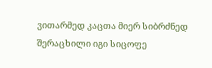ვითარმედ კაცთა მიერ სიბრძნედ შერაცხილი იგი სიცოფე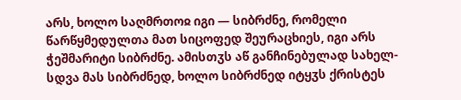არს, ხოლო საღმრთოჲ იგი — სიბრძნე, რომელი წარწყმედულთა მათ სიცოფედ შეურაცხიეს, იგი არს ჭეშმარიტი სიბრძნე. ამისთჳს აწ განჩინებულად სახელ-სდვა მას სიბრძნედ, ხოლო სიბრძნედ იტყჳს ქრისტეს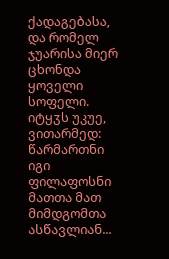ქადაგებასა, და რომელ ჯუარისა მიერ ცხონდა ყოველი სოფელი. იტყჳს უკუე, ვითარმედ: წარმართნი იგი ფილაფოსნი მათთა მათ მიმდგომთა ასწავლიან...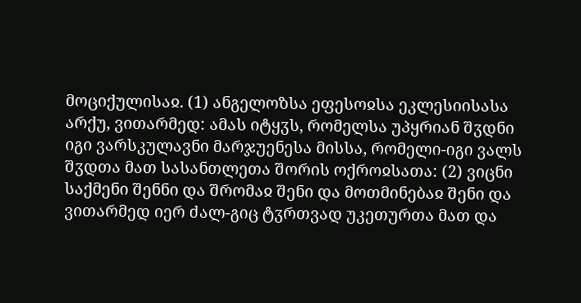მოციქულისაჲ. (1) ანგელოზსა ეფესოჲსა ეკლესიისასა არქუ, ვითარმედ: ამას იტყჳს, რომელსა უპყრიან შჳდნი იგი ვარსკულავნი მარჯუენესა მისსა, რომელი-იგი ვალს შჳდთა მათ სასანთლეთა შორის ოქროჲსათა: (2) ვიცნი საქმენი შენნი და შრომაჲ შენი და მოთმინებაჲ შენი და ვითარმედ იერ ძალ-გიც ტჳრთვად უკეთურთა მათ და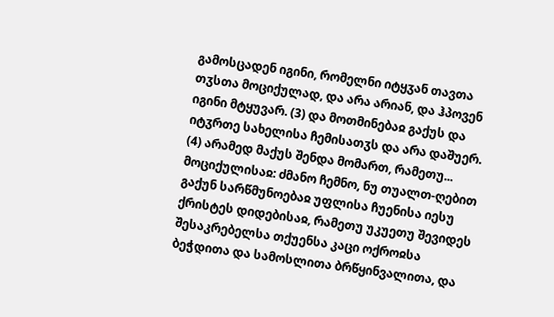გამოსცადენ იგინი, რომელნი იტყჳან თავთა თჳსთა მოციქულად, და არა არიან, და ჰპოვენ იგინი მტყუვარ. (3) და მოთმინებაჲ გაქუს და იტჳრთე სახელისა ჩემისათჳს და არა დაშუერ. (4) არამედ მაქუს შენდა მომართ, რამეთუ...
მოციქულისაჲ: ძმანო ჩემნო, ნუ თუალთ-ღებით გაქუნ სარწმუნოებაჲ უფლისა ჩუენისა იესუ ქრისტეს დიდებისაჲ, რამეთუ უკუეთუ შევიდეს შესაკრებელსა თქუენსა კაცი ოქროჲსა ბეჭდითა და სამოსლითა ბრწყინვალითა, და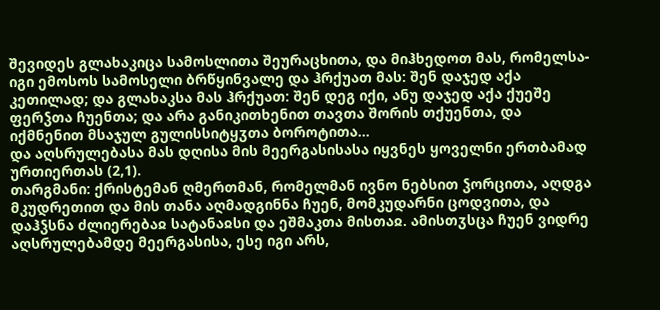შევიდეს გლახაკიცა სამოსლითა შეურაცხითა, და მიჰხედოთ მას, რომელსა-იგი ემოსოს სამოსელი ბრწყინვალე და ჰრქუათ მას: შენ დაჯედ აქა კეთილად; და გლახაკსა მას ჰრქუათ: შენ დეგ იქი, ანუ დაჯედ აქა ქუეშე ფერჴთა ჩუენთა; და არა განიკითხენით თავთა შორის თქუენთა, და იქმნენით მსაჯულ გულისსიტყჳთა ბოროტითა...
და აღსრულებასა მას დღისა მის მეერგასისასა იყვნეს ყოველნი ერთბამად ურთიერთას (2,1).
თარგმანი: ქრისტემან ღმერთმან, რომელმან ივნო ნებსით ჴორცითა, აღდგა მკუდრეთით და მის თანა აღმადგინნა ჩუენ, მომკუდარნი ცოდვითა, და დაჰჴსნა ძლიერებაჲ სატანაჲსი და ეშმაკთა მისთაჲ. ამისთჳსცა ჩუენ ვიდრე აღსრულებამდე მეერგასისა, ესე იგი არს,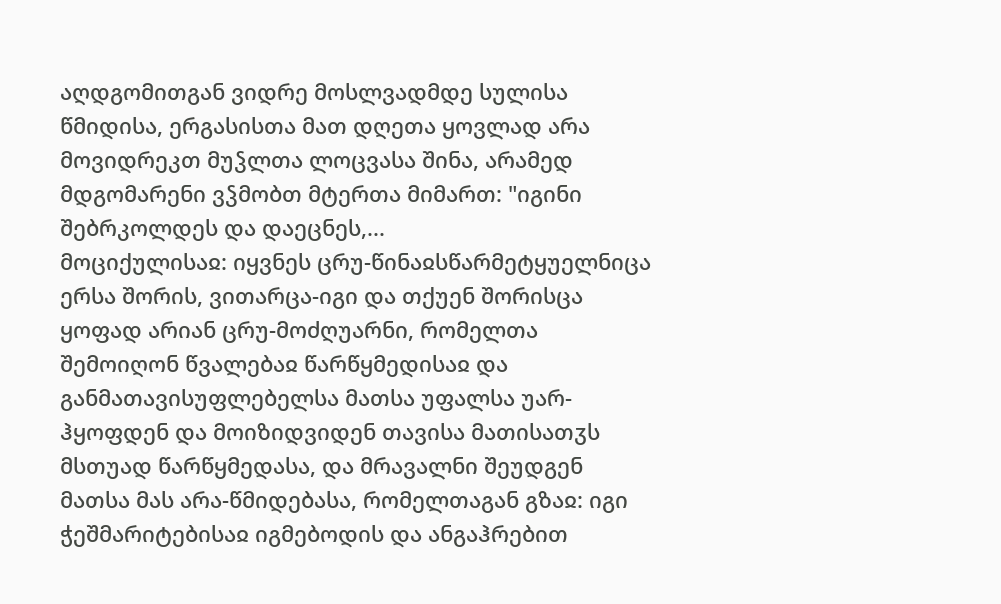აღდგომითგან ვიდრე მოსლვადმდე სულისა წმიდისა, ერგასისთა მათ დღეთა ყოვლად არა მოვიდრეკთ მუჴლთა ლოცვასა შინა, არამედ მდგომარენი ვჴმობთ მტერთა მიმართ: "იგინი შებრკოლდეს და დაეცნეს,...
მოციქულისაჲ: იყვნეს ცრუ-წინაჲსწარმეტყუელნიცა ერსა შორის, ვითარცა-იგი და თქუენ შორისცა ყოფად არიან ცრუ-მოძღუარნი, რომელთა შემოიღონ წვალებაჲ წარწყმედისაჲ და განმათავისუფლებელსა მათსა უფალსა უარ-ჰყოფდენ და მოიზიდვიდენ თავისა მათისათჳს მსთუად წარწყმედასა, და მრავალნი შეუდგენ მათსა მას არა-წმიდებასა, რომელთაგან გზაჲ: იგი ჭეშმარიტებისაჲ იგმებოდის და ანგაჰრებით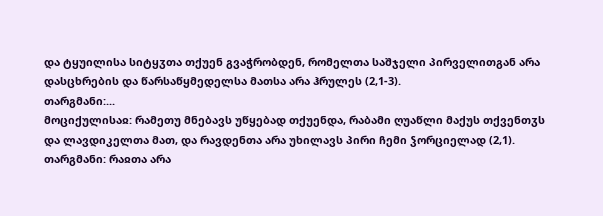და ტყუილისა სიტყჳთა თქუენ გვაჭრობდენ, რომელთა საშჯელი პირველითგან არა დასცხრების და წარსაწყმედელსა მათსა არა ჰრულეს (2,1-3).
თარგმანი:...
მოციქულისაჲ: რამეთუ მნებავს უწყებად თქუენდა, რაბამი ღუაწლი მაქუს თქვენთჳს და ლავდიკელთა მათ, და რავდენთა არა უხილავს პირი ჩემი ჴორციელად (2,1).
თარგმანი: რაჲთა არა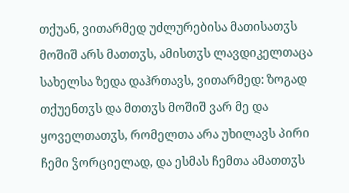თქუან, ვითარმედ უძლურებისა მათისათჳს მოშიშ არს მათთჳს, ამისთჳს ლავდიკელთაცა სახელსა ზედა დაჰრთავს, ვითარმედ: ზოგად თქუენთჳს და მთთჳს მოშიშ ვარ მე და ყოველთათჳს, რომელთა არა უხილავს პირი ჩემი ჴორციელად, და ესმას ჩემთა ამათთჳს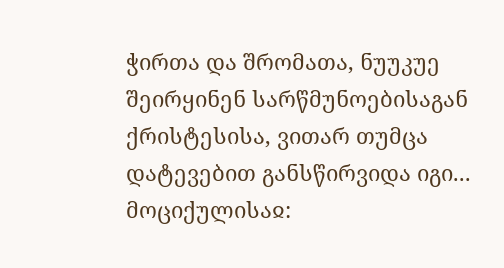ჭირთა და შრომათა, ნუუკუე შეირყინენ სარწმუნოებისაგან ქრისტესისა, ვითარ თუმცა დატევებით განსწირვიდა იგი...
მოციქულისაჲ: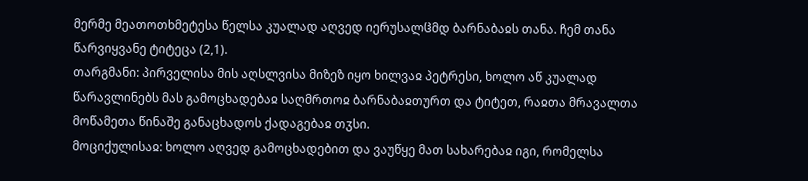მერმე მეათოთხმეტესა წელსა კუალად აღვედ იერუსალჱმდ ბარნაბაჲს თანა. ჩემ თანა წარვიყვანე ტიტეცა (2,1).
თარგმანი: პირველისა მის აღსლვისა მიზეზ იყო ხილვაჲ პეტრესი, ხოლო აწ კუალად წარავლინებს მას გამოცხადებაჲ საღმრთოჲ ბარნაბაჲთურთ და ტიტეთ, რაჲთა მრავალთა მოწამეთა წინაშე განაცხადოს ქადაგებაჲ თჳსი.
მოციქულისაჲ: ხოლო აღვედ გამოცხადებით და ვაუწყე მათ სახარებაჲ იგი, რომელსა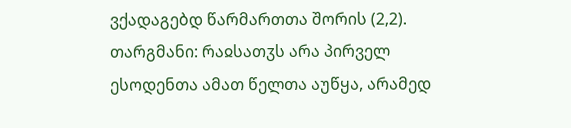ვქადაგებდ წარმართთა შორის (2,2).
თარგმანი: რაჲსათჳს არა პირველ ესოდენთა ამათ წელთა აუწყა, არამედ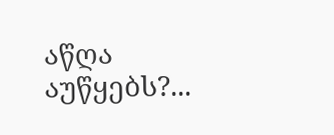აწღა აუწყებს?...